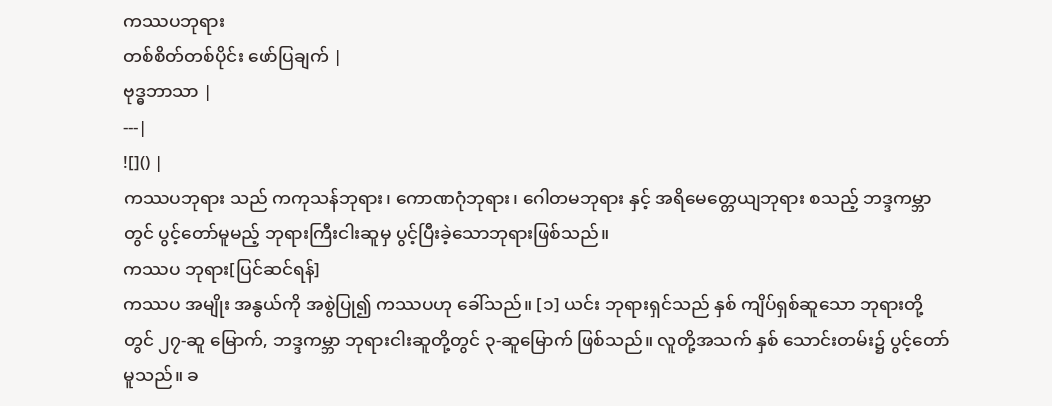ကဿပဘုရား
တစ်စိတ်တစ်ပိုင်း ဖော်ပြချက် |
ဗုဒ္ဓဘာသာ |
---|
![]() |
ကဿပဘုရား သည် ကကုသန်ဘုရား၊ ကောဏဂုံဘုရား၊ ဂေါတမဘုရား နှင့် အရိမေတ္တေယျဘုရား စသည့် ဘဒ္ဒကမ္ဘာတွင် ပွင့်တော်မူမည့် ဘုရားကြီးငါးဆူမှ ပွင့်ပြီးခဲ့သောဘုရားဖြစ်သည်။
ကဿပ ဘုရား[ပြင်ဆင်ရန်]
ကဿပ အမျိုး အနွယ်ကို အစွဲပြု၍ ကဿပဟု ခေါ်သည်။ [၁] ယင်း ဘုရားရှင်သည် နှစ် ကျိပ်ရှစ်ဆူသော ဘုရားတို့တွင် ၂၇-ဆူ မြောက်, ဘဒ္ဒကမ္ဘာ ဘုရားငါးဆူတို့တွင် ၃-ဆူမြောက် ဖြစ်သည်။ လူတို့အသက် နှစ် သောင်းတမ်း၌ ပွင့်တော်မူသည်။ ခ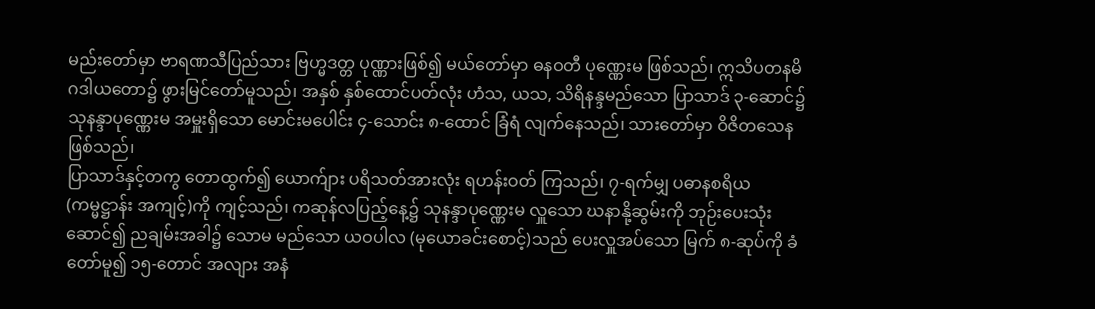မည်းတော်မှာ ဗာရဏသီပြည်သား ဗြဟ္မဒတ္တ ပုဏ္ဏားဖြစ်၍ မယ်တော်မှာ ဓနဝတီ ပုဏ္ဏေးမ ဖြစ်သည်၊ ဣသိပတနမိဂဒါယတော၌ ဖွားမြင်တော်မူသည်၊ အနှစ် နှစ်ထောင်ပတ်လုံး ဟံသ, ယသ, သိရိနန္ဒမည်သော ပြာသာဒ် ၃-ဆောင်၌ သုနန္ဒာပုဏ္ဏေးမ အမှူးရှိသော မောင်းမပေါင်း ၄-သောင်း ၈-ထောင် ခြံရံ လျက်နေသည်၊ သားတော်မှာ ဝိဇိတသေန ဖြစ်သည်၊
ပြာသာဒ်နှင့်တကွ တောထွက်၍ ယောက်ျား ပရိသတ်အားလုံး ရဟန်းဝတ် ကြသည်၊ ၇-ရက်မျှ ပဓာနစရိယ (ကမ္မဋ္ဌာန်း အကျင့်)ကို ကျင့်သည်၊ ကဆုန်လပြည့်နေ့၌ သုနန္ဒာပုဏ္ဏေးမ လှူသော ဃနာနို့ဆွမ်းကို ဘုဉ်းပေးသုံးဆောင်၍ ညချမ်းအခါ၌ သောမ မည်သော ယဝပါလ (မုယောခင်းစောင့်)သည် ပေးလှူအပ်သော မြက် ၈-ဆုပ်ကို ခံတော်မူ၍ ၁၅-တောင် အလျား အနံ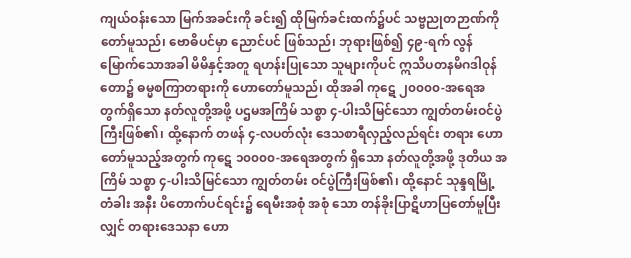ကျယ်ဝန်းသော မြက်အခင်းကို ခင်း၍ ထိုမြက်ခင်းထက်၌ပင် သဗ္ဗညုတဉာဏ်ကိုတော်မူသည်၊ ဗောဓိပင်မှာ ညောင်ပင် ဖြစ်သည်၊ ဘုရားဖြစ်၍ ၄၉-ရက် လွန်မြောက်သောအခါ မိမိနှင့်အတူ ရဟန်းပြုသော သူများကိုပင် ဣသိပတနမိဂဒါဝုန်တော၌ ဓမ္မစကြာတရားကို ဟောတော်မူသည်၊ ထိုအခါ ကုဋေ ၂၀၀၀၀-အရေအတွက်ရှိသော နတ်လူတို့အဖို့ ပဌမအကြိမ် သစ္စာ ၄-ပါးသိမြင်သော ကျွတ်တမ်းဝင်ပွဲကြီးဖြစ်၏၊ ထို့နောက် တဖန် ၄-လပတ်လုံး ဒေသစာရီလှည့်လည်ရင်း တရား ဟောတော်မူသည့်အတွက် ကုဋေ ၁၀၀၀၀-အရေအတွက် ရှိသော နတ်လူတို့အဖို့ ဒုတိယ အကြိမ် သစ္စာ ၄-ပါးသိမြင်သော ကျွတ်တမ်း ဝင်ပွဲကြီးဖြစ်၏၊ ထို့နောင် သုန္ဒရမြို့ တံခါး အနီး ပိတောက်ပင်ရင်း၌ ရေမီးအစုံ အစုံ သော တန်ခိုးပြာဋိဟာပြတော်မူပြီးလျှင် တရားဒေသနာ ဟော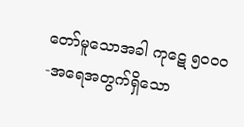တော်မူသောအခါ ကုဋေ ၅၀၀၀-အရေအတွက်ရှိသော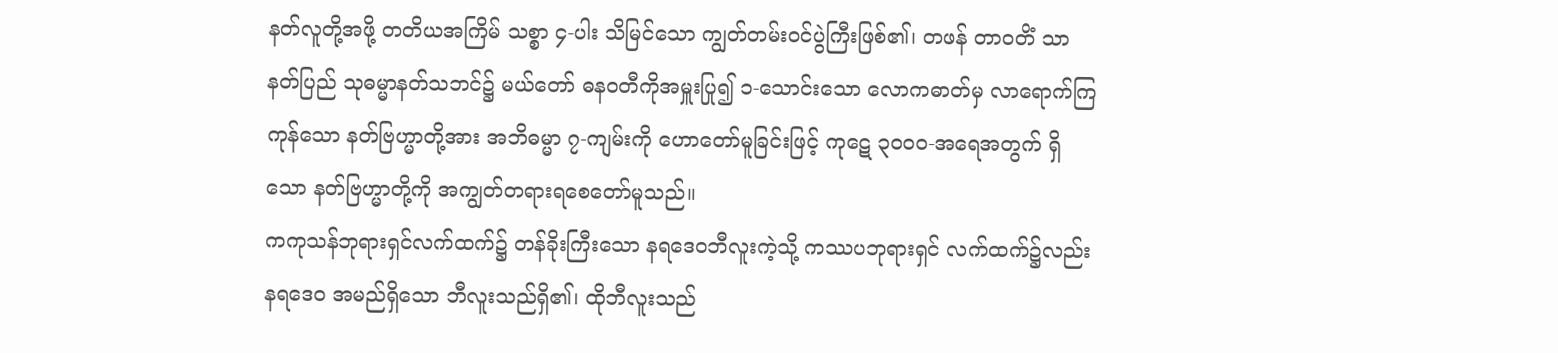နတ်လူတို့အဖို့ တတိယအကြိမ် သစ္စာ ၄-ပါး သိမြင်သော ကျွတ်တမ်းဝင်ပွဲကြီးဖြစ်၏၊ တဖန် တာဝတိံ သာနတ်ပြည် သုဓမ္မာနတ်သဘင်၌ မယ်တော် ဓနဝတီကိုအမှူးပြု၍ ၁-သောင်းသော လောကဓာတ်မှ လာရောက်ကြကုန်သော နတ်ဗြဟ္မာတို့အား အဘိဓမ္မာ ၇-ကျမ်းကို ဟောတော်မူခြင်းဖြင့် ကုဋေ ၃၀၀၀-အရေအတွက် ရှိသော နတ်ဗြဟ္မာတို့ကို အကျွတ်တရားရစေတော်မူသည်။
ကကုသန်ဘုရားရှင်လက်ထက်၌ တန်ခိုးကြီးသော နရဒေဝဘီလူးကဲ့သို့ ကဿပဘုရားရှင် လက်ထက်၌လည်း နရဒေဝ အမည်ရှိသော ဘီလူးသည်ရှိ၏၊ ထိုဘီလူးသည်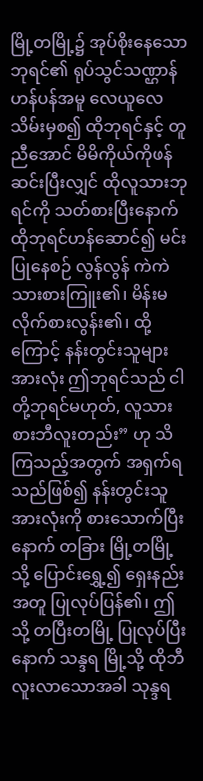မြို့တမြို့၌ အုပ်စိုးနေသော ဘုရင်၏ ရုပ်သွင်သဏ္ဌာန် ဟန်ပန်အမူ လေယူလေသိမ်းမှစ၍ ထိုဘုရင်နှင့် တူညီအောင် မိမိကိုယ်ကိုဖန်ဆင်းပြီးလျှင် ထိုလူသားဘုရင်ကို သတ်စားပြီးနောက် ထိုဘုရင်ဟန်ဆောင်၍ မင်းပြုနေစဉ် လွန်လွန် ကဲကဲ သားစားကြူး၏၊ မိန်းမလိုက်စားလွန်း၏၊ ထို့ကြောင့် နန်းတွင်းသူများအားလုံး ဤဘုရင်သည် ငါတို့ဘုရင်မဟုတ်, လူသား စားဘီလူးတည်း” ဟု သိကြသည့်အတွက် အရှက်ရသည်ဖြစ်၍ နန်းတွင်းသူ အားလုံးကို စားသောက်ပြီးနောက် တခြား မြို့တမြို့သို့ ပြောင်းရွှေ့၍ ရှေးနည်းအတူ ပြုလုပ်ပြန်၏၊ ဤသို့ တပြီးတမြို့ ပြုလုပ်ပြီးနောက် သန္ဒရ မြို့သို့ ထိုဘီလူးလာသောအခါ သုန္ဒရ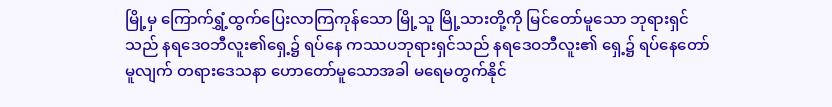မြို့မှ ကြောက်ရွှံ့ထွက်ပြေးလာကြကုန်သော မြို့သူ မြို့သားတို့ကို မြင်တော်မူသော ဘုရားရှင်သည် နရဒေဝဘီလူး၏ရှေ့၌ ရပ်နေ ကဿပဘုရားရှင်သည် နရဒေဝဘီလူး၏ ရှေ့၌ ရပ်နေတော်မူလျက် တရားဒေသနာ ဟောတော်မူသောအခါ မရေမတွက်နိုင်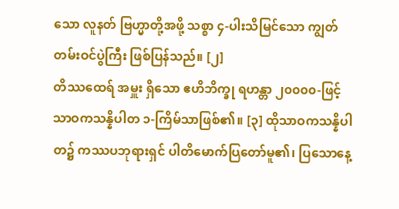သော လူနတ် ဗြဟ္မာတို့အဖို့ သစ္စာ ၄-ပါးသိမြင်သော ကျွတ်တမ်းဝင်ပွဲကြီး ဖြစ်ပြန်သည်။ [၂]
တိဿထေရ် အမှူး ရှိသော ဧဟိဘိက္ခု ရဟန္တာ ၂၀၀၀၀-ဖြင့် သာဝကသန္နိပါတ ၁-ကြိမ်သာဖြစ်၏။ [၃] ထိုသာဝကသန္နိပါတ၌ ကဿပဘုရားရှင် ပါတိမောက်ပြတော်မူ၏၊ ပြသောနေ့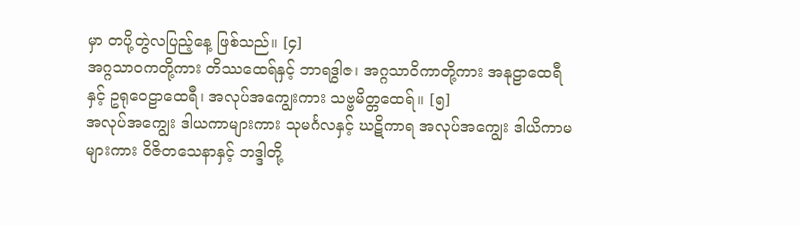မှာ တပို့တွဲလပြည့်နေ့ ဖြစ်သည်။ [၄]
အဂ္ဂသာဝကတို့ကား တိဿထေရ်နှင့် ဘာရဒွါဇ၊ အဂ္ဂသာဝိကာတို့ကား အနုဠာထေရီနှင့် ဥရုဝေဠာထေရီ၊ အလုပ်အကျွေးကား သဗ္ဗမိတ္တထေရ်။ [၅]
အလုပ်အကျွေး ဒါယကာများကား သုမင်္ဂလနှင့် ဃဋိကာရ အလုပ်အကျွေး ဒါယိကာမ များကား ဝိဇိတသေနာနှင့် ဘဒ္ဒါတို့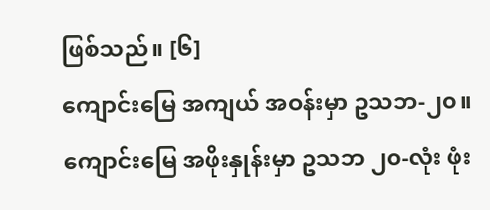ဖြစ်သည်။ [၆]
ကျောင်းမြေ အကျယ် အဝန်းမှာ ဥသဘ-၂၀။ ကျောင်းမြေ အဖိုးနှုန်းမှာ ဥသဘ ၂၀-လုံး ဖုံး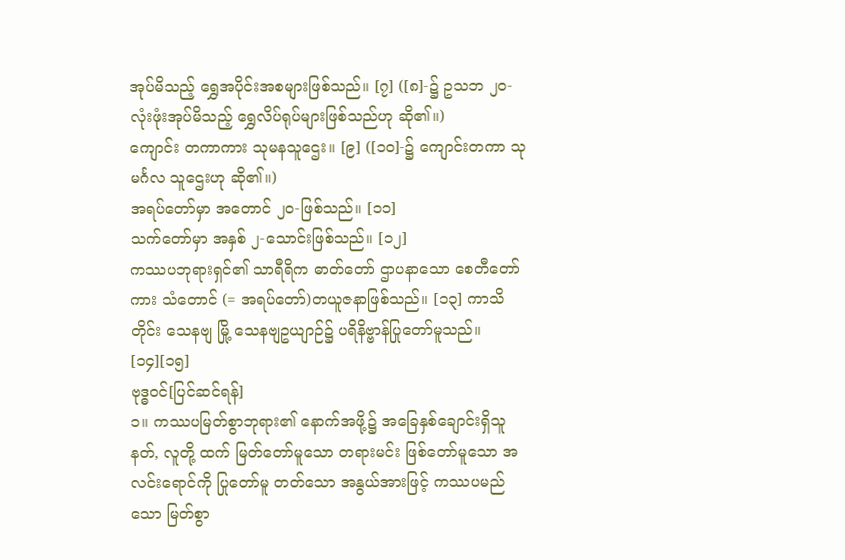အုပ်မိသည့် ရွှေအပိုင်းအစများဖြစ်သည်။ [၇] ([၈]-၌ ဥသဘ ၂၀-လုံးဖုံးအုပ်မိသည့် ရွှေလိပ်ရုပ်များဖြစ်သည်ဟု ဆို၏။)
ကျောင်း တကာကား သုမနသူဌေး။ [၉] ([၁၀]-၌ ကျောင်းတကာ သုမင်္ဂလ သူဌေးဟု ဆို၏။)
အရပ်တော်မှာ အတောင် ၂၀-ဖြစ်သည်။ [၁၁]
သက်တော်မှာ အနှစ် ၂-သောင်းဖြစ်သည်။ [၁၂]
ကဿပဘုရားရှင်၏ သာရီရိက ဓာတ်တော် ဌာပနာသော စေတီတော်ကား သံတောင် (= အရပ်တော်)တယူဇနာဖြစ်သည်။ [၁၃] ကာသိတိုင်း သေနဗျ မြို့ သေနဗျဥယျာဉ်၌ ပရိနိဗ္ဗာန်ပြုတော်မူသည်။ [၁၄][၁၅]
ဗုဒ္ဓဝင်[ပြင်ဆင်ရန်]
၁။ ကဿပမြတ်စွာဘုရား၏ နောက်အဖို့၌ အခြေနှစ်ချောင်းရှိသူ နတ်, လူတို့ ထက် မြတ်တော်မူသော တရားမင်း ဖြစ်တော်မူသော အလင်းရောင်ကို ပြုတော်မူ တတ်သော အနွယ်အားဖြင့် ကဿပမည်သော မြတ်စွာ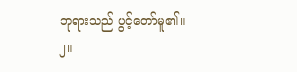ဘုရားသည် ပွင့်တော်မူ၏။
၂။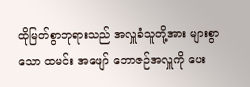ထိုမြတ်စွာဘုရားသည် အလှူခံသူတို့အား များစွာသော ထမင်း အဖျော် ဘောဇဉ်အလှူကို ပေး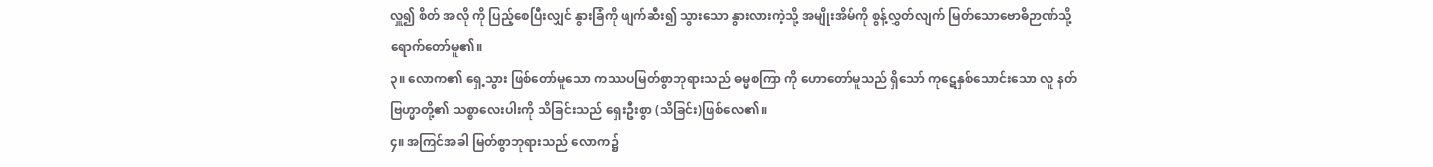လှူ၍ စိတ် အလို ကို ပြည့်စေပြီးလျှင် နွားခြံကို ဖျက်ဆီး၍ သွားသော နွားလားကဲ့သို့ အမျိုးအိမ်ကို စွန့်လွှတ်လျက် မြတ်သောဗောဓိဉာဏ်သို့ ရောက်တော်မူ၏။
၃။ လောက၏ ရှေ့သွား ဖြစ်တော်မူသော ကဿပမြတ်စွာဘုရားသည် ဓမ္မစကြာ ကို ဟောတော်မူသည် ရှိသော် ကုဋေနှစ်သောင်းသော လူ နတ် ဗြဟ္မာတို့၏ သစ္စာလေးပါးကို သိခြင်းသည် ရှေးဦးစွာ (သိခြင်း)ဖြစ်လေ၏။
၄။ အကြင်အခါ မြတ်စွာဘုရားသည် လောက၌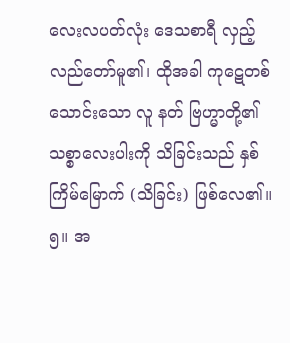လေးလပတ်လုံး ဒေသစာရီ လှည့်လည်တော်မူ၏၊ ထိုအခါ ကုဋေတစ်သောင်းသော လူ နတ် ဗြဟ္မာတို့၏ သစ္စာလေးပါးကို သိခြင်းသည် နှစ်ကြိမ်မြောက် (သိခြင်း) ဖြစ်လေ၏။
၅။ အ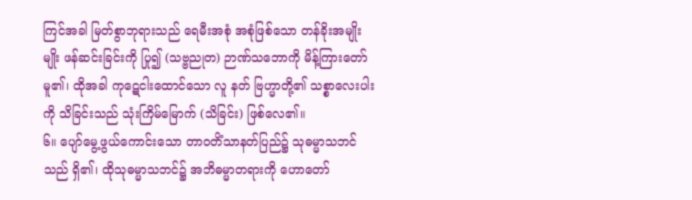ကြင်အခါ မြတ်စွာဘုရားသည် ရေမီးအစုံ အစုံဖြစ်သော တန်ခိုးအမျိုးမျိုး ဖန်ဆင်းခြင်းကို ပြု၍ (သဗ္ဗညုတ) ဉာဏ်သဘောကို မိန့်ကြားတော်မူ၏၊ ထိုအခါ ကုဋေငါးထောင်သော လူ နတ် ဗြဟ္မာတို့၏ သစ္စာလေးပါးကို သိခြင်းသည် သုံးကြိမ်မြောက် (သိခြင်း) ဖြစ်လေ၏။
၆။ ပျော်မွေ့ဖွယ်ကောင်းသော တာဝတိံသာနတ်ပြည်၌ သုဓမ္မာသဘင်သည် ရှိ၏၊ ထိုသုဓမ္မာသဘင်၌ အဘိဓမ္မာတရားကို ဟောတော်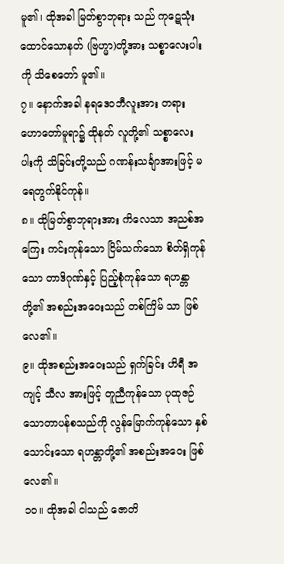မူ၏၊ ထိုအခါ မြတ်စွာဘုရား သည် ကုဋေသုံးထောင်သောနတ် (ဗြဟ္မာ)တို့အား သစ္စာလေးပါးကို သိစေတော် မူ၏။
၇။ နောက်အခါ နရဒေဝဘီလူးအား တရားဟောတော်မူရာ၌ ထိုနတ် လူတို့၏ သစ္စာလေးပါးကို သိခြင်းတို့သည် ဂဏန်းသင်္ချာအားဖြင့် မရေတွက်နိုင်ကုန်။
၈။ ထိုမြတ်စွာဘုရားအား ကိလေသာ အညစ်အကြေး ကင်းကုန်သော ငြိမ်သက်သော စိတ်ရှိကုန်သော တာဒိဂုဏ်နှင့် ပြည့်စုံကုန်သော ရဟန္တာတို့၏ အစည်းအဝေးသည် တစ်ကြိမ် သာ ဖြစ်လေ၏။
၉။ ထိုအစည်းအဝေးသည် ရှက်ခြင်း ဟိရီ အကျင့် သီလ အားဖြင့် တူညီကုန်သော ပုထုဇဉ် သောတာပန်စသည်ကို လွန်မြောက်ကုန်သော နှစ် သောင်းသော ရဟန္တာတို့၏ အစည်းအဝေး ဖြစ်လေ၏။
၁၀။ ထိုအခါ ငါသည် ဇောတိ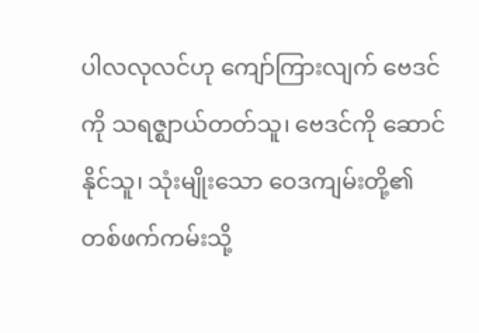ပါလလုလင်ဟု ကျော်ကြားလျက် ဗေဒင်ကို သရဇ္ဈာယ်တတ်သူ၊ ဗေဒင်ကို ဆောင်နိုင်သူ၊ သုံးမျိုးသော ဝေဒကျမ်းတို့၏ တစ်ဖက်ကမ်းသို့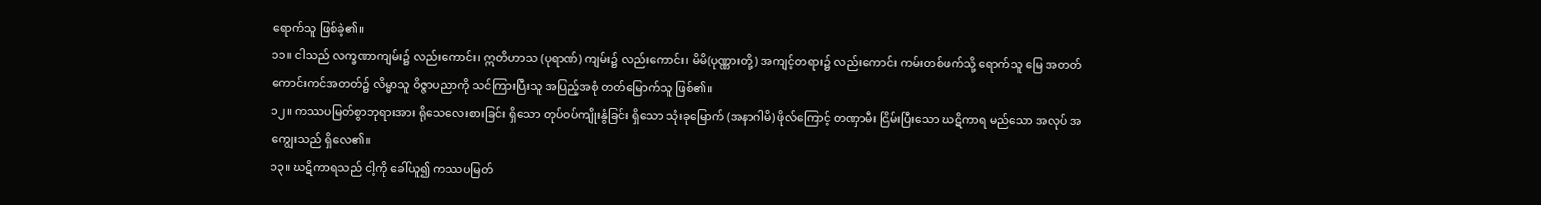ရောက်သူ ဖြစ်ခဲ့၏။
၁၁။ ငါသည် လက္ခဏာကျမ်း၌ လည်းကောင်း၊ ဣတိဟာသ (ပုရာဏ်) ကျမ်း၌ လည်းကောင်း၊ မိမိ(ပုဏ္ဏားတို့) အကျင့်တရား၌ လည်းကောင်း ကမ်းတစ်ဖက်သို့ ရောက်သူ မြေ အတတ် ကောင်းကင်အတတ်၌ လိမ္မာသူ ဝိဇ္ဇာပညာကို သင်ကြားပြီးသူ အပြည့်အစုံ တတ်မြောက်သူ ဖြစ်၏။
၁၂။ ကဿပမြတ်စွာဘုရားအား ရိုသေလေးစားခြင်း ရှိသော တုပ်ဝပ်ကျိုးနွံခြင်း ရှိသော သုံးခုမြောက် (အနာဂါမိ) ဖိုလ်ကြောင့် တဏှာမီး ငြိမ်းပြီးသော ဃဋိကာရ မည်သော အလုပ် အကျွေးသည် ရှိလေ၏။
၁၃။ ဃဋိကာရသည် ငါ့ကို ခေါ်ယူ၍ ကဿပမြတ်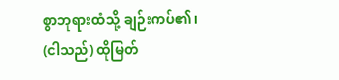စွာဘုရားထံသို့ ချဉ်းကပ်၏၊ (ငါသည်) ထိုမြတ်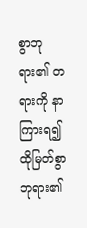စွာဘုရား၏ တရားကို နာကြားရ၍ ထိုမြတ်စွာဘုရား၏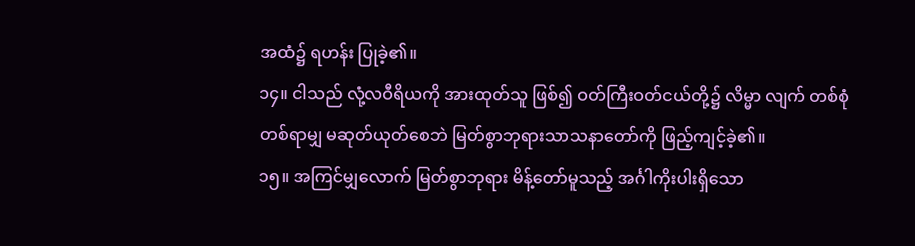အထံ၌ ရဟန်း ပြုခဲ့၏။
၁၄။ ငါသည် လုံ့လဝီရိယကို အားထုတ်သူ ဖြစ်၍ ဝတ်ကြီးဝတ်ငယ်တို့၌ လိမ္မာ လျက် တစ်စုံတစ်ရာမျှ မဆုတ်ယုတ်စေဘဲ မြတ်စွာဘုရားသာသနာတော်ကို ဖြည့်ကျင့်ခဲ့၏။
၁၅။ အကြင်မျှလောက် မြတ်စွာဘုရား မိန့်တော်မူသည့် အင်္ဂါကိုးပါးရှိသော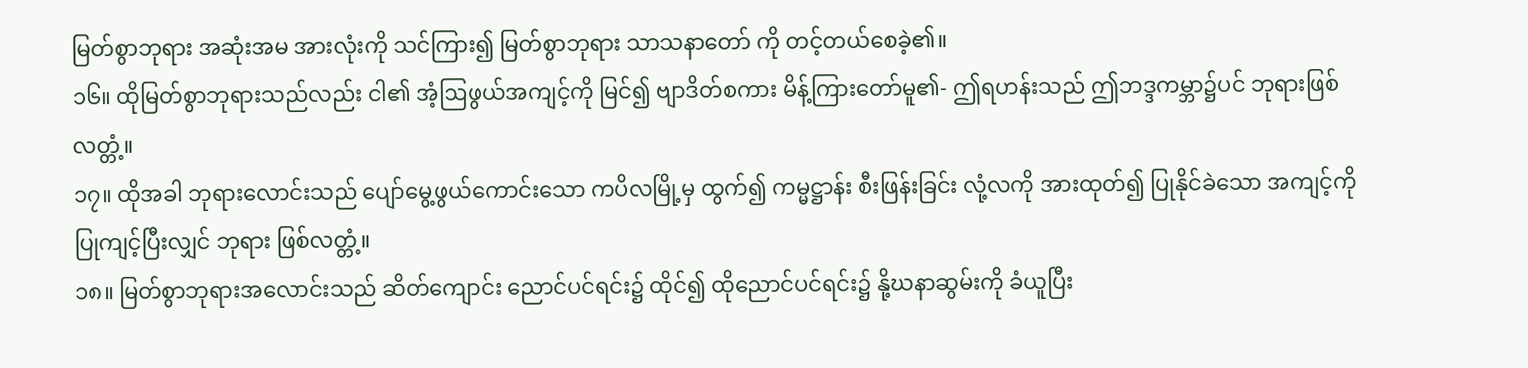မြတ်စွာဘုရား အဆုံးအမ အားလုံးကို သင်ကြား၍ မြတ်စွာဘုရား သာသနာတော် ကို တင့်တယ်စေခဲ့၏။
၁၆။ ထိုမြတ်စွာဘုရားသည်လည်း ငါ၏ အံ့ဩဖွယ်အကျင့်ကို မြင်၍ ဗျာဒိတ်စကား မိန့်ကြားတော်မူ၏- ဤရဟန်းသည် ဤဘဒ္ဒကမ္ဘာ၌ပင် ဘုရားဖြစ်လတ္တံ့။
၁၇။ ထိုအခါ ဘုရားလောင်းသည် ပျော်မွေ့ဖွယ်ကောင်းသော ကပိလမြို့မှ ထွက်၍ ကမ္မဋ္ဌာန်း စီးဖြန်းခြင်း လုံ့လကို အားထုတ်၍ ပြုနိုင်ခဲသော အကျင့်ကို ပြုကျင့်ပြီးလျှင် ဘုရား ဖြစ်လတ္တံ့။
၁၈။ မြတ်စွာဘုရားအလောင်းသည် ဆိတ်ကျောင်း ညောင်ပင်ရင်း၌ ထိုင်၍ ထိုညောင်ပင်ရင်း၌ နို့ဃနာဆွမ်းကို ခံယူပြီး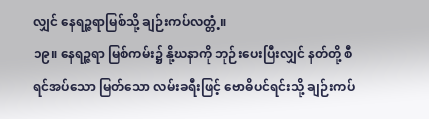လျှင် နေရဉ္ဇရာမြစ်သို့ ချဉ်းကပ်လတ္တံ့။
၁၉။ နေရဉ္ဇရာ မြစ်ကမ်း၌ နို့ဃနာကို ဘုဉ်းပေးပြီးလျှင် နတ်တို့ စီရင်အပ်သော မြတ်သော လမ်းခရီးဖြင့် ဗောဓိပင်ရင်းသို့ ချဉ်းကပ်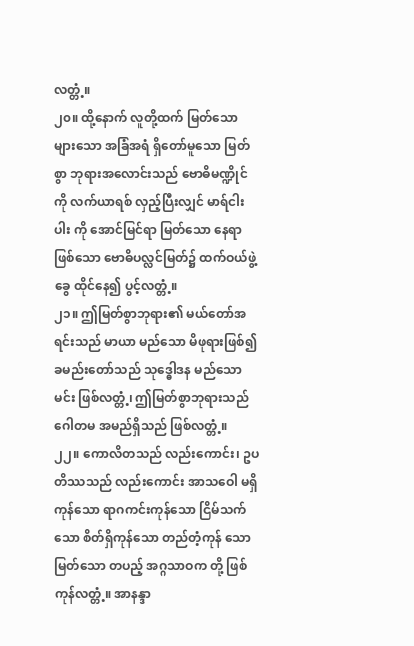လတ္တံ့။
၂၀။ ထို့နောက် လူတို့ထက် မြတ်သော များသော အခြံအရံ ရှိတော်မူသော မြတ်စွာ ဘုရားအလောင်းသည် ဗောဓိမဏ္ဍိုင်ကို လက်ယာရစ် လှည့်ပြီးလျှင် မာရ်ငါးပါး ကို အောင်မြင်ရာ မြတ်သော နေရာဖြစ်သော ဗောဓိပလ္လင်မြတ်၌ ထက်ဝယ်ဖွဲ့ခွေ ထိုင်နေ၍ ပွင့်လတ္တံ့။
၂၁။ ဤမြတ်စွာဘုရား၏ မယ်တော်အရင်းသည် မာယာ မည်သော မိဖုရားဖြစ်၍ ခမည်းတော်သည် သုဒ္ဓေါဒန မည်သော မင်း ဖြစ်လတ္တံ့၊ ဤမြတ်စွာဘုရားသည် ဂေါတမ အမည်ရှိသည် ဖြစ်လတ္တံ့။
၂၂။ ကောလိတသည် လည်းကောင်း၊ ဥပတိဿသည် လည်းကောင်း အာသဝေါ မရှိကုန်သော ရာဂကင်းကုန်သော ငြိမ်သက်သော စိတ်ရှိကုန်သော တည်တံ့ကုန် သော မြတ်သော တပည့် အဂ္ဂသာဝက တို့ ဖြစ်ကုန်လတ္တံ့။ အာနန္ဒာ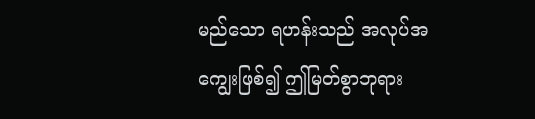မည်သော ရဟန်းသည် အလုပ်အကျွေးဖြစ်၍ ဤမြတ်စွာဘုရား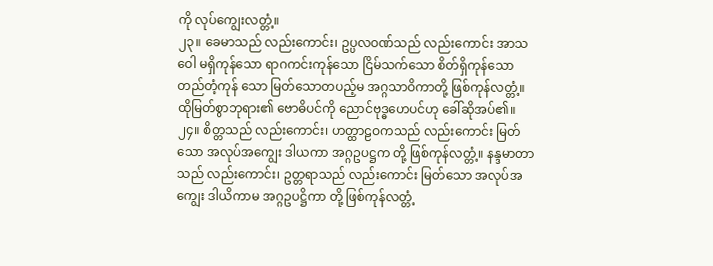ကို လုပ်ကျွေးလတ္တံ့။
၂၃။ ခေမာသည် လည်းကောင်း၊ ဥပ္ပလဝဏ်သည် လည်းကောင်း အာသဝေါ မရှိကုန်သော ရာဂကင်းကုန်သော ငြိမ်သက်သော စိတ်ရှိကုန်သော တည်တံ့ကုန် သော မြတ်သောတပည့်မ အဂ္ဂသာဝိကာတို့ ဖြစ်ကုန်လတ္တံ့။ ထိုမြတ်စွာဘုရား၏ ဗောဓိပင်ကို ညောင်ဗုဒ္ဓဟေပင်ဟု ခေါ်ဆိုအပ်၏။
၂၄။ စိတ္တသည် လည်းကောင်း၊ ဟတ္ထာဠဝကသည် လည်းကောင်း မြတ်သော အလုပ်အကျွေး ဒါယကာ အဂ္ဂဥပဋ္ဌက တို့ ဖြစ်ကုန်လတ္တံ့။ နန္ဒမာတာသည် လည်းကောင်း၊ ဥတ္တရာသည် လည်းကောင်း မြတ်သော အလုပ်အကျွေး ဒါယိကာမ အဂ္ဂဥပဋ္ဌိကာ တို့ ဖြစ်ကုန်လတ္တံ့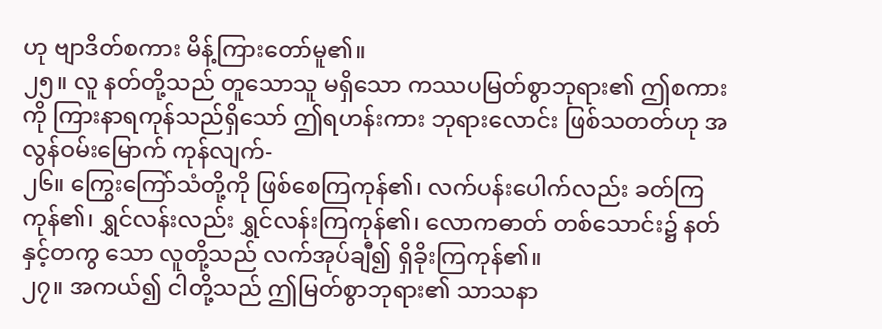ဟု ဗျာဒိတ်စကား မိန့်ကြားတော်မူ၏။
၂၅။ လူ နတ်တို့သည် တူသောသူ မရှိသော ကဿပမြတ်စွာဘုရား၏ ဤစကားကို ကြားနာရကုန်သည်ရှိသော် ဤရဟန်းကား ဘုရားလောင်း ဖြစ်သတတ်ဟု အလွန်ဝမ်းမြောက် ကုန်လျက်-
၂၆။ ကြွေးကြော်သံတို့ကို ဖြစ်စေကြကုန်၏၊ လက်ပန်းပေါက်လည်း ခတ်ကြကုန်၏၊ ရွှင်လန်းလည်း ရွှင်လန်းကြကုန်၏၊ လောကဓာတ် တစ်သောင်း၌ နတ်နှင့်တကွ သော လူတို့သည် လက်အုပ်ချီ၍ ရှိခိုးကြကုန်၏။
၂၇။ အကယ်၍ ငါတို့သည် ဤမြတ်စွာဘုရား၏ သာသနာ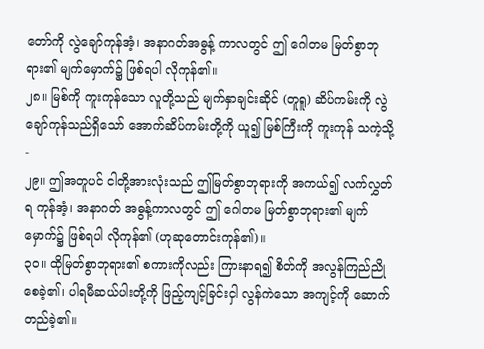တော်ကို လွဲချော်ကုန်အံ့၊ အနာဂတ်အဓွန့် ကာလတွင် ဤ ဂေါတမ မြတ်စွာဘုရား၏ မျက်မှောက်၌ ဖြစ်ရပါ လိုကုန်၏။
၂၈။ မြစ်ကို ကူးကုန်သော လူတို့သည် မျက်နှာချင်းဆိုင် (တူရူ) ဆိပ်ကမ်းကို လွဲချော်ကုန်သည်ရှိသော် အောက်ဆိပ်ကမ်းတို့ကို ယူ၍ မြစ်ကြီးကို ကူးကုန် သကဲ့သို့-
၂၉။ ဤအတူပင် ငါတို့အားလုံးသည် ဤမြတ်စွာဘုရားကို အကယ်၍ လက်လွှတ်ရ ကုန်အံ့၊ အနာဂတ် အဓွန့်ကာလတွင် ဤ ဂေါတမ မြတ်စွာဘုရား၏ မျက်မှောက်၌ ဖြစ်ရပါ လိုကုန်၏ (ဟုဆုတောင်းကုန်၏)။
၃၀။ ထိုမြတ်စွာဘုရား၏ စကားကိုလည်း ကြားနာရ၍ စိတ်ကို အလွန်ကြည်ညို စေခဲ့၏၊ ပါရမီဆယ်ပါးတို့ကို ဖြည့်ကျင့်ခြင်းငှါ လွန်ကဲသော အကျင့်ကို ဆောက် တည်ခဲ့၏။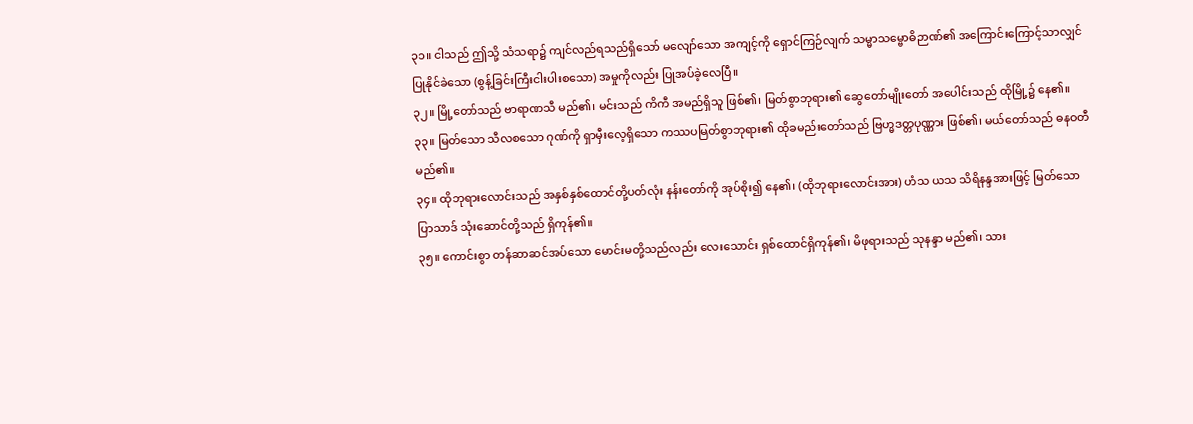၃၁။ ငါသည် ဤသို့ သံသရာ၌ ကျင်လည်ရသည်ရှိသော် မလျော်သော အကျင့်ကို ရှောင်ကြဉ်လျက် သမ္မာသမ္ဗောဓိဉာဏ်၏ အကြောင်းကြောင့်သာလျှင် ပြုနိုင်ခဲသော (စွန့်ခြင်းကြီးငါးပါးစသော) အမှုကိုလည်း ပြုအပ်ခဲ့လေပြီ။
၃၂။ မြို့တော်သည် ဗာရာဏသီ မည်၏၊ မင်းသည် ကိကီ အမည်ရှိသူ ဖြစ်၏၊ မြတ်စွာဘုရား၏ ဆွေတော်မျိုးတော် အပေါင်းသည် ထိုမြို့၌ နေ၏။
၃၃။ မြတ်သော သီလစသော ဂုဏ်ကို ရှာမှီးလေ့ရှိသော ကဿပမြတ်စွာဘုရား၏ ထိုခမည်းတော်သည် ဗြဟ္မဒတ္တပုဏ္ဏား ဖြစ်၏၊ မယ်တော်သည် ဓနဝတီ မည်၏။
၃၄။ ထိုဘုရားလောင်းသည် အနှစ်နှစ်ထောင်တို့ပတ်လုံး နန်းတော်ကို အုပ်စိုး၍ နေ၏၊ (ထိုဘုရားလောင်းအား) ဟံသ ယသ သိရိနန္ဒအားဖြင့် မြတ်သော ပြာသာဒ် သုံးဆောင်တို့သည် ရှိကုန်၏။
၃၅။ ကောင်းစွာ တန်ဆာဆင်အပ်သော မောင်းမတို့သည်လည်း လေးသောင်း ရှစ်ထောင်ရှိကုန်၏၊ မိဖုရားသည် သုနန္ဒာ မည်၏၊ သား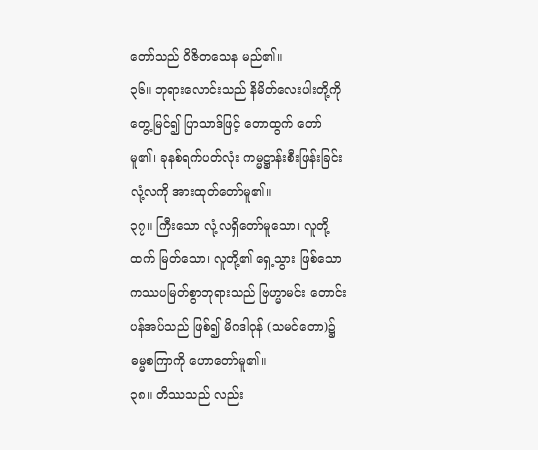တော်သည် ဝိဇိတသေန မည်၏။
၃၆။ ဘုရားလောင်းသည် နိမိတ်လေးပါးတို့ကို တွေ့မြင်၍ ပြာသာဒ်ဖြင့် တောထွက် တော်မူ၏၊ ခုနစ်ရက်ပတ်လုံး ကမ္မဋ္ဌာန်းစီးဖြန်းခြင်း လုံ့လကို အားထုတ်တော်မူ၏။
၃၇။ ကြီးသော လုံ့လရှိတော်မူသော၊ လူတို့ထက် မြတ်သော၊ လူတို့၏ ရှေ့သွား ဖြစ်သော ကဿပမြတ်စွာဘုရားသည် ဗြဟ္မာမင်း တောင်းပန်အပ်သည် ဖြစ်၍ မိဂဒါဝုန် (သမင်တော)၌ ဓမ္မစကြာကို ဟောတော်မူ၏။
၃၈။ တိဿသည် လည်း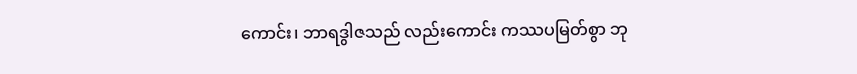ကောင်း၊ ဘာရဒွါဇသည် လည်းကောင်း ကဿပမြတ်စွာ ဘု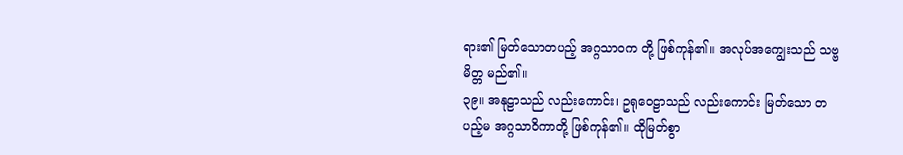ရား၏ မြတ်သောတပည့် အဂ္ဂသာဝက တို့ ဖြစ်ကုန်၏။ အလုပ်အကျွေးသည် သဗ္ဗမိတ္တ မည်၏။
၃၉။ အနုဠာသည် လည်းကောင်း၊ ဥရုဝေဠာသည် လည်းကောင်း မြတ်သော တပည့်မ အဂ္ဂသာဝိကာတို့ ဖြစ်ကုန်၏။ ထိုမြတ်စွာ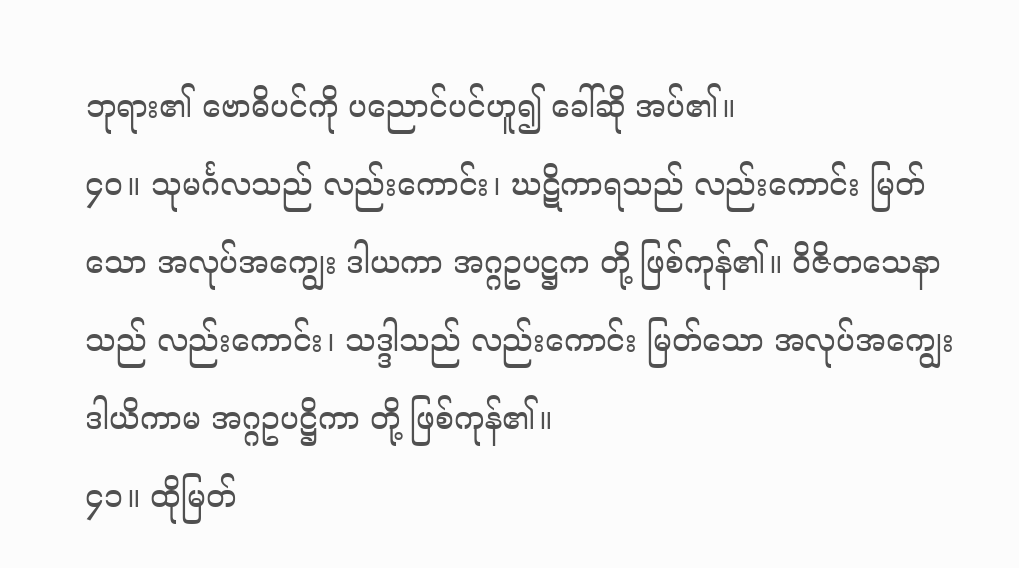ဘုရား၏ ဗောဓိပင်ကို ပညောင်ပင်ဟူ၍ ခေါ်ဆို အပ်၏။
၄၀။ သုမင်္ဂလသည် လည်းကောင်း၊ ဃဋိကာရသည် လည်းကောင်း မြတ်သော အလုပ်အကျွေး ဒါယကာ အဂ္ဂဥပဋ္ဌက တို့ ဖြစ်ကုန်၏။ ဝိဇိတသေနာသည် လည်းကောင်း၊ သဒ္ဒါသည် လည်းကောင်း မြတ်သော အလုပ်အကျွေး ဒါယိကာမ အဂ္ဂဥပဋ္ဌိကာ တို့ ဖြစ်ကုန်၏။
၄၁။ ထိုမြတ်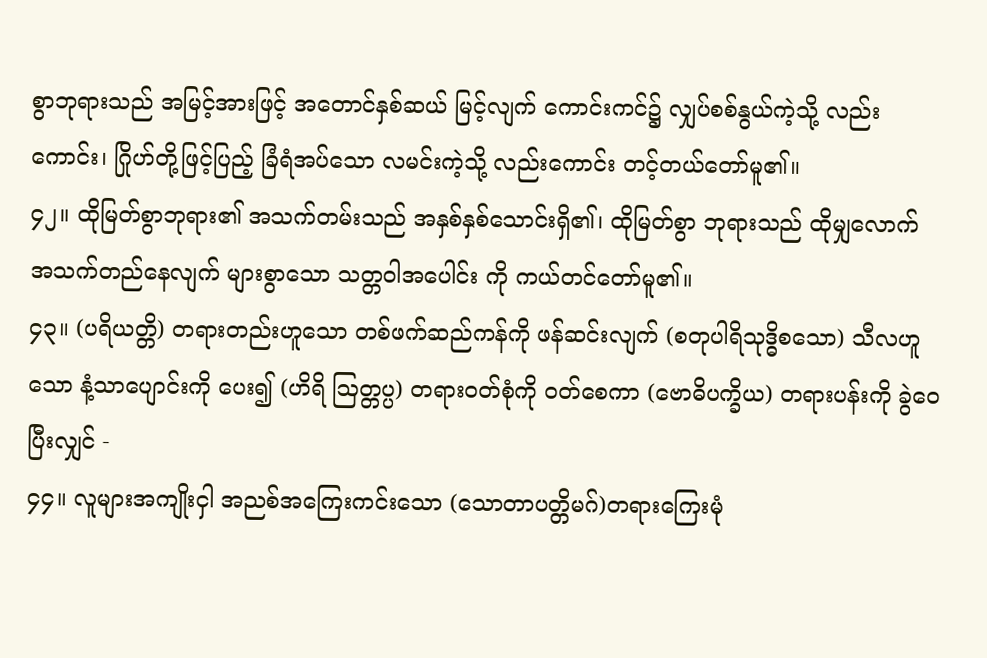စွာဘုရားသည် အမြင့်အားဖြင့် အတောင်နှစ်ဆယ် မြင့်လျက် ကောင်းကင်၌ လျှပ်စစ်နွယ်ကဲ့သို့ လည်းကောင်း၊ ဂြိုဟ်တို့ဖြင့်ပြည့် ခြံရံအပ်သော လမင်းကဲ့သို့ လည်းကောင်း တင့်တယ်တော်မူ၏။
၄၂။ ထိုမြတ်စွာဘုရား၏ အသက်တမ်းသည် အနှစ်နှစ်သောင်းရှိ၏၊ ထိုမြတ်စွာ ဘုရားသည် ထိုမျှလောက် အသက်တည်နေလျက် များစွာသော သတ္တဝါအပေါင်း ကို ကယ်တင်တော်မူ၏။
၄၃။ (ပရိယတ္တိ) တရားတည်းဟူသော တစ်ဖက်ဆည်ကန်ကို ဖန်ဆင်းလျက် (စတုပါရိသုဒ္ဓိစသော) သီလဟူသော နံ့သာပျောင်းကို ပေး၍ (ဟိရိ ဩတ္တပ္ပ) တရားဝတ်စုံကို ဝတ်စေကာ (ဗောဓိပက္ခိယ) တရားပန်းကို ခွဲဝေပြီးလျှင် -
၄၄။ လူများအကျိုးငှါ အညစ်အကြေးကင်းသော (သောတာပတ္တိမဂ်)တရားကြေးမုံ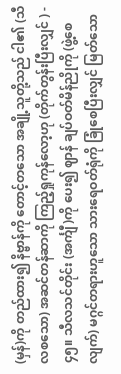(မှန်)ကို တည်ထား၍ နိဗ္ဗာန်ကို တောင့်တသော အချို့သူတို့သည် ငါ၏ (သီလစသော) အဆင်တန်ဆာကို ကြည့်ရှုကုန်လော့ဟု (တိုက်တွန်းပြီးလျှင် ) -
၄၅။ သီလသင်တိုင်း (အင်္ကျီ)ကို ပေး၍ ဈာန် ချပ်ဝတ်မိန်ညိုကို (ဖွဲ့စေလျက်) မဂ္ဂင်တရားဟူသော သားရေဝတ်ရုံကို ခြုံစေပြီးလျှင် မြတ်သော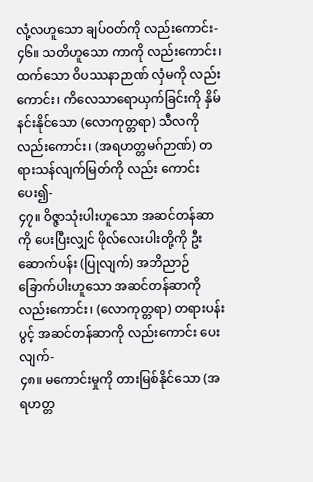လုံ့လဟူသော ချပ်ဝတ်ကို လည်းကောင်း-
၄၆။ သတိဟူသော ကာကို လည်းကောင်း၊ ထက်သော ဝိပဿနာဉာဏ် လှံမကို လည်းကောင်း၊ ကိလေသာရောယှက်ခြင်းကို နှိမ်နင်းနိုင်သော (လောကုတ္တရာ) သီလကို လည်းကောင်း၊ (အရဟတ္တမဂ်ဉာဏ်) တရားသန်လျက်မြတ်ကို လည်း ကောင်း ပေး၍-
၄၇။ ဝိဇ္ဇာသုံးပါးဟူသော အဆင်တန်ဆာကို ပေးပြီးလျှင် ဖိုလ်လေးပါးတို့ကို ဦးဆောက်ပန်း (ပြုလျက်) အဘိညာဉ်ခြောက်ပါးဟူသော အဆင်တန်ဆာကို လည်းကောင်း၊ (လောကုတ္တရာ) တရားပန်းပွင့် အဆင်တန်ဆာကို လည်းကောင်း ပေးလျက်-
၄၈။ မကောင်းမှုကို တားမြစ်နိုင်သော (အရဟတ္တ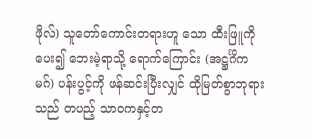ဖိုလ်) သူတော်ကောင်းတရားဟူ သော ထီးဖြူကို ပေး၍ ဘေးမဲ့ရာသို့ ရောက်ကြောင်း (အဋ္ဌင်္ဂိကမဂ်) ပန်းပွင့်ကို ဖန်ဆင်းပြီးလျှင် ထိုမြတ်စွာဘုရားသည် တပည့် သာဝကနှင့်တ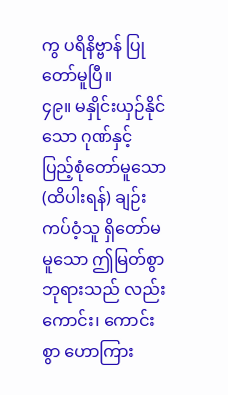ကွ ပရိနိဗ္ဗာန် ပြုတော်မူပြီ။
၄၉။ မနှိုင်းယှဉ်နိုင်သော ဂုဏ်နှင့် ပြည့်စုံတော်မူသော (ထိပါးရန်) ချဉ်းကပ်ဝံ့သူ ရှိတော်မမူသော ဤမြတ်စွာဘုရားသည် လည်းကောင်း၊ ကောင်းစွာ ဟောကြား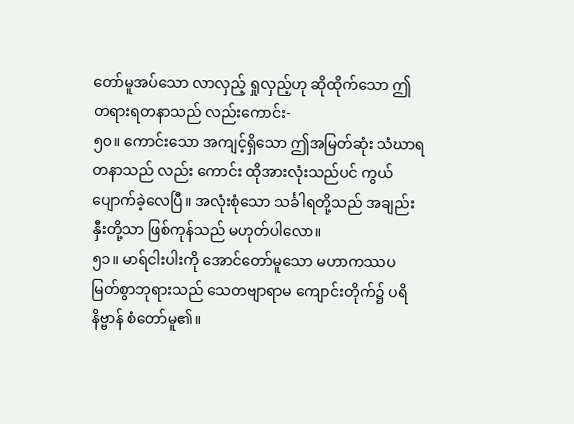တော်မူအပ်သော လာလှည့် ရှုလှည့်ဟု ဆိုထိုက်သော ဤတရားရတနာသည် လည်းကောင်း-
၅၀။ ကောင်းသော အကျင့်ရှိသော ဤအမြတ်ဆုံး သံဃာရတနာသည် လည်း ကောင်း ထိုအားလုံးသည်ပင် ကွယ်ပျောက်ခဲ့လေပြီ။ အလုံးစုံသော သင်္ခါရတို့သည် အချည်းနှီးတို့သာ ဖြစ်ကုန်သည် မဟုတ်ပါလော။
၅၁။ မာရ်ငါးပါးကို အောင်တော်မူသော မဟာကဿပ မြတ်စွာဘုရားသည် သေတဗျာရာမ ကျောင်းတိုက်၌ ပရိနိဗ္ဗာန် စံတော်မူ၏။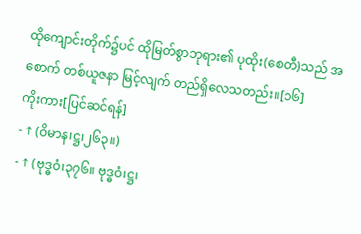ထိုကျောင်းတိုက်၌ပင် ထိုမြတ်စွာဘုရား၏ ပုထိုး(စေတီ)သည် အစောက် တစ်ယူဇနာ မြင့်လျက် တည်ရှိလေသတည်း။[၁၆]
ကိုးကား[ပြင်ဆင်ရန်]
- ↑ (ဝိမာန၊ဋ္ဌ၊၂၆၃။)
- ↑ (ဗုဒ္ဓဝံ၊၃၇၆။ ဗုဒ္ဓဝံ၊ဋ္ဌ၊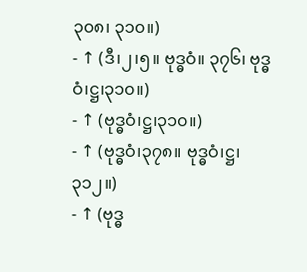၃၀၈၊ ၃၁၀။)
- ↑ (ဒီ၊၂၊၅။ ဗုဒ္ဓဝံ။ ၃၇၆၊ ဗုဒ္ဓဝံ၊ဋ္ဌ၊၃၁၀။)
- ↑ (ဗုဒ္ဓဝံ၊ဋ္ဌ၊၃၁၀။)
- ↑ (ဗုဒ္ဓဝံ၊၃၇၈။ ဗုဒ္ဓဝံ၊ဋ္ဌ၊၃၁၂။)
- ↑ (ဗုဒ္ဓ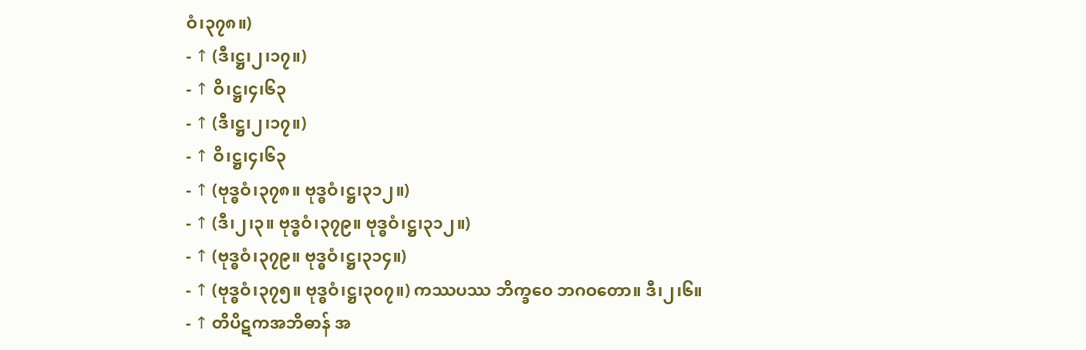ဝံ၊၃၇၈။)
- ↑ (ဒီ၊ဋ္ဌ၊၂၊၁၇။)
- ↑ ဝိ၊ဋ္ဌ၊၄၊၆၃
- ↑ (ဒီ၊ဋ္ဌ၊၂၊၁၇။)
- ↑ ဝိ၊ဋ္ဌ၊၄၊၆၃
- ↑ (ဗုဒ္ဓဝံ၊၃၇၈။ ဗုဒ္ဓဝံ၊ဋ္ဌ၊၃၁၂။)
- ↑ (ဒီ၊၂၊၃။ ဗုဒ္ဓဝံ၊၃၇၉။ ဗုဒ္ဓဝံ၊ဋ္ဌ၊၃၁၂။)
- ↑ (ဗုဒ္ဓဝံ၊၃၇၉။ ဗုဒ္ဓဝံ၊ဋ္ဌ၊၃၁၄။)
- ↑ (ဗုဒ္ဓဝံ၊၃၇၅။ ဗုဒ္ဓဝံ၊ဋ္ဌ၊၃၀၇။) ကဿပဿ ဘိက္ခဝေ ဘဂဝတော။ ဒီ၊၂၊၆။
- ↑ တိပိဋကအဘိဓာန် အ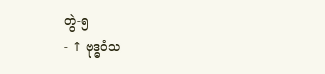တွဲ-၅
- ↑ ဗုဒ္ဓဝံသ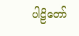ပါဠိတော်